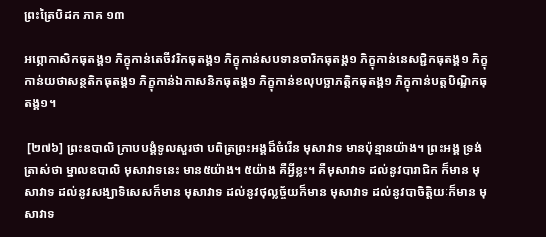ព្រះត្រៃបិដក ភាគ ១៣

អព្ភោកាសិកធុតង្គ១ ភិក្ខុកាន់តេចីវរិកធុតង្គ១ ភិក្ខុកាន់សបទានចារិកធុតង្គ១ ភិក្ខុកាន់នេសជ្ជិកធុតង្គ១ ភិក្ខុកាន់យថាសន្ថតិកធុតង្គ១ ភិក្ខុកាន់ឯកាសនិកធុតង្គ១ ភិក្ខុកាន់ខលុបច្ឆាភត្តិកធុតង្គ១ ភិក្ខុកាន់បត្តបិណ្ឌិកធុតង្គ១។

 [២៧៦] ព្រះឧបាលិ ក្រាបបង្គំទូលសួរថា បពិត្រព្រះអង្គដ៏ចំរើន មុសាវាទ មានប៉ុន្មានយ៉ាង។ ព្រះអង្គ ទ្រង់ត្រាស់ថា ម្នាលឧបាលិ មុសាវាទនេះ មាន៥យ៉ាង។ ៥យ៉ាង គឺអ្វីខ្លះ។ គឺមុសាវាទ ដល់នូវបារាជិក ក៏មាន មុសាវាទ ដល់នូវសង្ឃាទិសេសក៏មាន មុសាវាទ ដល់នូវថុល្លច្ច័យក៏មាន មុសាវាទ ដល់នូវបាចិត្តិយៈក៏មាន មុសាវាទ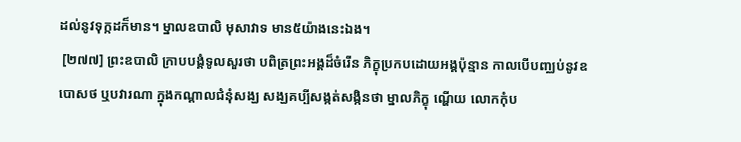ដល់នូវទុក្កដក៏មាន។ ម្នាលឧបាលិ មុសាវាទ មាន៥យ៉ាងនេះឯង។
 [២៧៧] ព្រះឧបាលិ ក្រាបបង្គំទូលសួរថា បពិត្រព្រះអង្គដ៏ចំរើន ភិក្ខុប្រកបដោយអង្គប៉ុន្មាន កាលបើបញ្ឈប់នូវឧបោសថ ឬបវារណា ក្នុងកណ្តាលជំនុំសង្ឃ សង្ឃគប្បីសង្កត់សង្កិនថា ម្នាលភិក្ខុ ណ្ហើយ លោកកុំប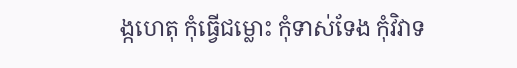ង្កហេតុ កុំធ្វើជម្លោះ កុំទាស់ទែង កុំវិវាទ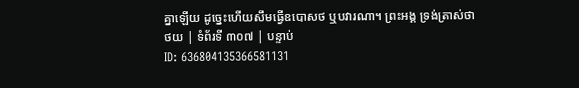គ្នាឡើយ ដូច្នេះហើយសឹមធ្វើឧបោសថ ឬបវារណា។ ព្រះអង្គ ទ្រង់ត្រាស់ថា
ថយ | ទំព័រទី ៣០៧ | បន្ទាប់
ID: 636804135366581131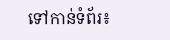ទៅកាន់ទំព័រ៖